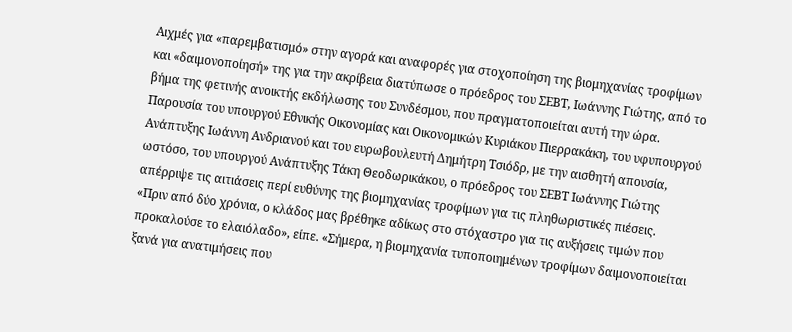Αιχμές για «παρεμβατισμό» στην αγορά και αναφορές για στοχοποίηση της βιομηχανίας τροφίμων και «δαιμονοποίησή» της για την ακρίβεια διατύπωσε ο πρόεδρος του ΣΕΒΤ, Ιωάννης Γιώτης, από το βήμα της φετινής ανοικτής εκδήλωσης του Συνδέσμου, που πραγματοποιείται αυτή την ώρα.
Παρουσία του υπουργού Εθνικής Οικονομίας και Οικονομικών Κυριάκου Πιερρακάκη, του υφυπουργού Ανάπτυξης Ιωάννη Ανδριανού και του ευρωβουλευτή Δημήτρη Τσιόδρ, με την αισθητή απουσία, ωστόσο, του υπουργού Ανάπτυξης Τάκη Θεοδωρικάκου, ο πρόεδρος του ΣΕΒΤ Ιωάννης Γιώτης απέρριψε τις αιτιάσεις περί ευθύνης της βιομηχανίας τροφίμων για τις πληθωριστικές πιέσεις.
«Πριν από δύο χρόνια, ο κλάδος μας βρέθηκε αδίκως στο στόχαστρο για τις αυξήσεις τιμών που προκαλούσε το ελαιόλαδο», είπε. «Σήμερα, η βιομηχανία τυποποιημένων τροφίμων δαιμονοποιείται ξανά για ανατιμήσεις που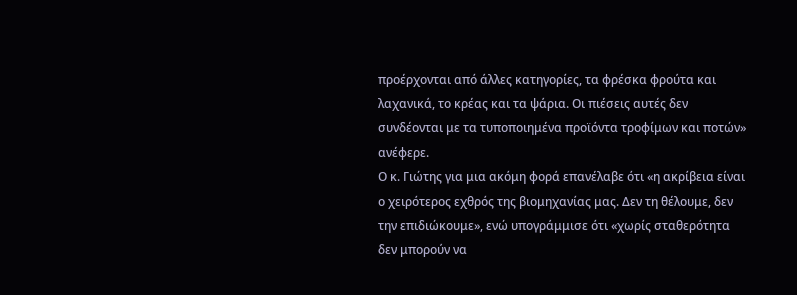προέρχονται από άλλες κατηγορίες, τα φρέσκα φρούτα και λαχανικά, το κρέας και τα ψάρια. Οι πιέσεις αυτές δεν συνδέονται με τα τυποποιημένα προϊόντα τροφίμων και ποτών» ανέφερε.
Ο κ. Γιώτης για μια ακόμη φορά επανέλαβε ότι «η ακρίβεια είναι ο χειρότερος εχθρός της βιομηχανίας μας. Δεν τη θέλουμε, δεν την επιδιώκουμε», ενώ υπογράμμισε ότι «χωρίς σταθερότητα δεν μπορούν να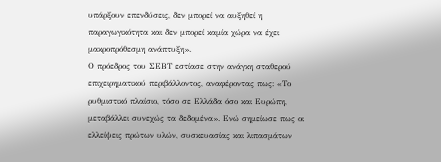υπάρξουν επενδύσεις, δεν μπορεί να αυξηθεί η παραγωγικότητα και δεν μπορεί καμία χώρα να έχει μακροπρόθεσμη ανάπτυξη».
Ο πρόεδρος του ΣΕΒΤ εστίασε στην ανάγκη σταθερού επιχειρηματικού περιβάλλοντος, αναφέροντας πως: «Το ρυθμιστικό πλαίσιο, τόσο σε Ελλάδα όσο και Ευρώπη, μεταβάλλει συνεχώς τα δεδομένα». Ενώ σημείωσε πως οι ελλείψεις πρώτων υλών, συσκευασίας και λιπασμάτων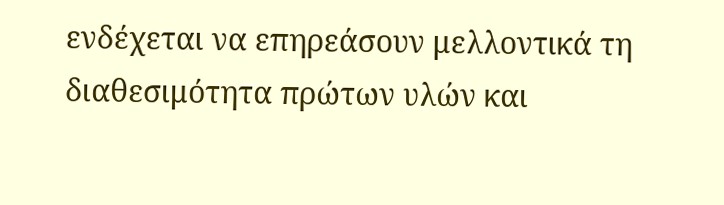ενδέχεται να επηρεάσουν μελλοντικά τη διαθεσιμότητα πρώτων υλών και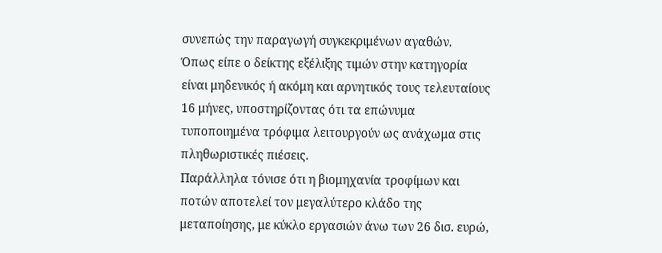συνεπώς την παραγωγή συγκεκριμένων αγαθών.
Όπως είπε ο δείκτης εξέλιξης τιμών στην κατηγορία είναι μηδενικός ή ακόμη και αρνητικός τους τελευταίους 16 μήνες, υποστηρίζοντας ότι τα επώνυμα τυποποιημένα τρόφιμα λειτουργούν ως ανάχωμα στις πληθωριστικές πιέσεις.
Παράλληλα τόνισε ότι η βιομηχανία τροφίμων και ποτών αποτελεί τον μεγαλύτερο κλάδο της μεταποίησης, με κύκλο εργασιών άνω των 26 δισ. ευρώ,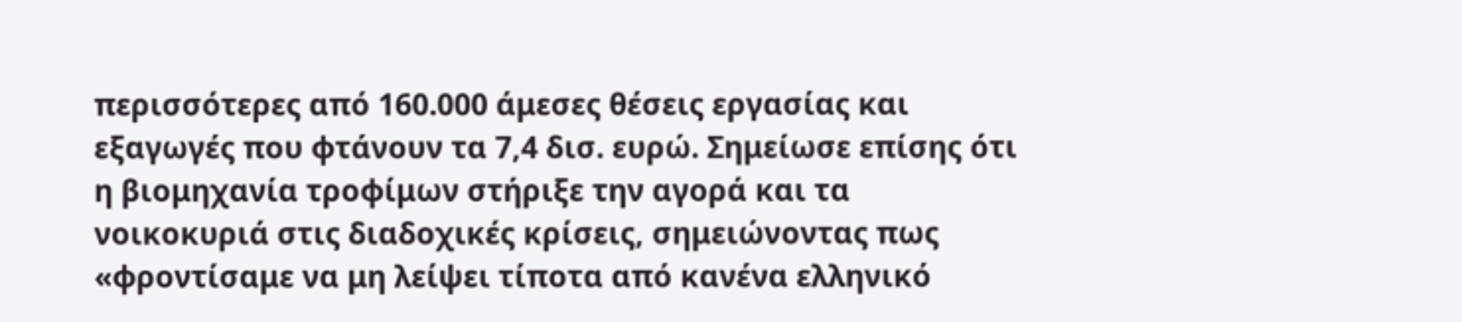περισσότερες από 160.000 άμεσες θέσεις εργασίας και εξαγωγές που φτάνουν τα 7,4 δισ. ευρώ. Σημείωσε επίσης ότι η βιομηχανία τροφίμων στήριξε την αγορά και τα νοικοκυριά στις διαδοχικές κρίσεις, σημειώνοντας πως «φροντίσαμε να μη λείψει τίποτα από κανένα ελληνικό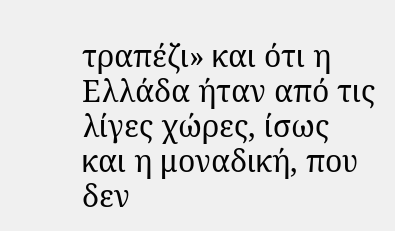τραπέζι» και ότι η Ελλάδα ήταν από τις λίγες χώρες, ίσως και η μοναδική, που δεν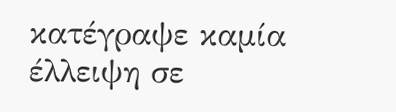κατέγραψε καμία έλλειψη σε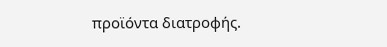προϊόντα διατροφής.